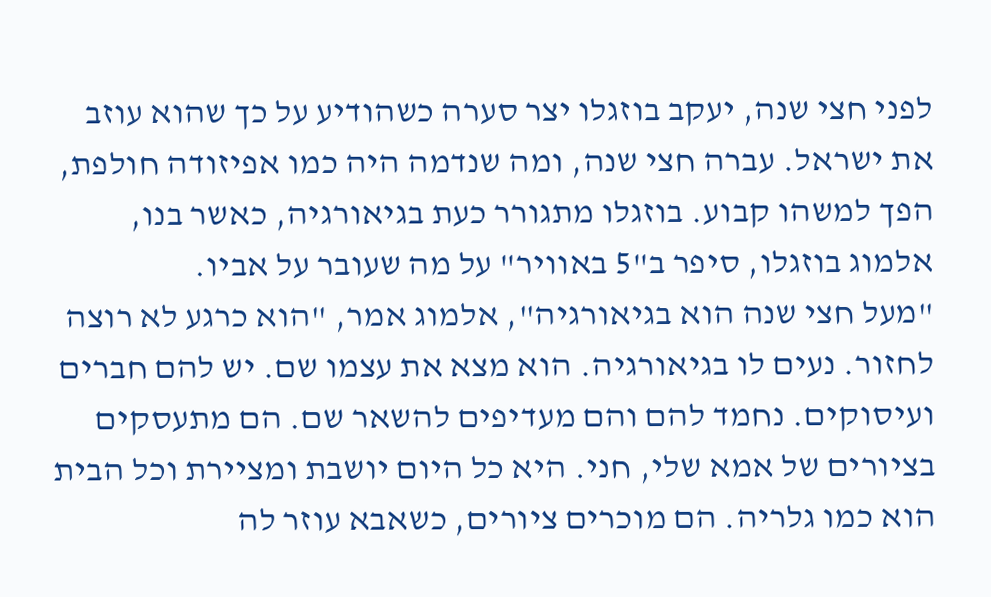לפני חצי שנה, יעקב בוזגלו יצר סערה כשהודיע על כך שהוא עוזב את ישראל. עברה חצי שנה, ומה שנדמה היה כמו אפיזודה חולפת, הפך למשהו קבוע. בוזגלו מתגורר כעת בגיאורגיה, כאשר בנו, אלמוג בוזגלו, סיפר ב"5 באוויר" על מה שעובר על אביו.
"מעל חצי שנה הוא בגיאורגיה", אלמוג אמר, "הוא כרגע לא רוצה לחזור. נעים לו בגיאורגיה. הוא מצא את עצמו שם. יש להם חברים ועיסוקים. נחמד להם והם מעדיפים להשאר שם. הם מתעסקים בציורים של אמא שלי, חני. היא כל היום יושבת ומציירת וכל הבית הוא כמו גלריה. הם מוכרים ציורים, כשאבא עוזר לה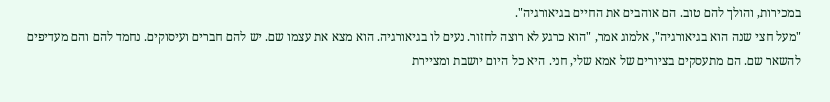במכירות, והולך להם טוב. הם אוהבים את החיים בגיאורגיה".
"מעל חצי שנה הוא בגיאורגיה", אלמוג אמר, "הוא כרגע לא רוצה לחזור. נעים לו בגיאורגיה. הוא מצא את עצמו שם. יש להם חברים ועיסוקים. נחמד להם והם מעדיפים להשאר שם. הם מתעסקים בציורים של אמא שלי, חני. היא כל היום יושבת ומציירת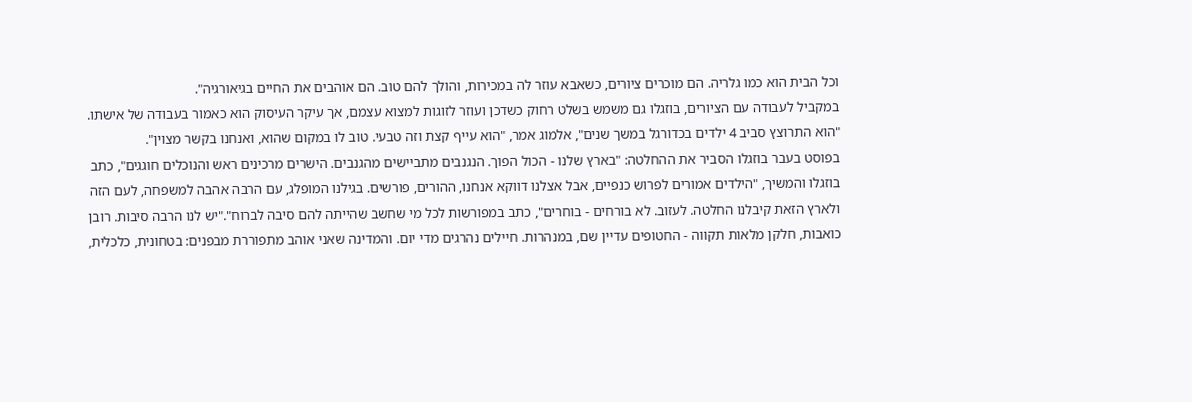וכל הבית הוא כמו גלריה. הם מוכרים ציורים, כשאבא עוזר לה במכירות, והולך להם טוב. הם אוהבים את החיים בגיאורגיה".
במקביל לעבודה עם הציורים, בוזגלו גם משמש בשלט רחוק כשדכן ועוזר לזוגות למצוא עצמם, אך עיקר העיסוק הוא כאמור בעבודה של אישתו. "הוא התרוצץ סביב 4 ילדים בכדורגל במשך שנים", אלמוג אמר, "הוא עייף קצת וזה טבעי. טוב לו במקום שהוא, ואנחנו בקשר מצוין".
בפוסט בעבר בוזגלו הסביר את ההחלטה: "בארץ שלנו - הכול הפוך. הנגנבים מתביישים מהגנבים. הישרים מרכינים ראש והנוכלים חוגגים", כתב בוזגלו והמשיך, "הילדים אמורים לפרוש כנפיים, אבל אצלנו דווקא אנחנו, ההורים, פורשים. בגילנו המופלג, עם הרבה אהבה למשפחה, לעם הזה ולארץ הזאת קיבלנו החלטה. לעזוב. לא בורחים - בוחרים", כתב במפורשות לכל מי שחשב שהייתה להם סיבה לברוח"."יש לנו הרבה סיבות. רובן כואבות, חלקן מלאות תקווה - החטופים עדיין שם, במנהרות. חיילים נהרגים מדי יום. והמדינה שאני אוהב מתפוררת מבפנים: בטחונית, כלכלית,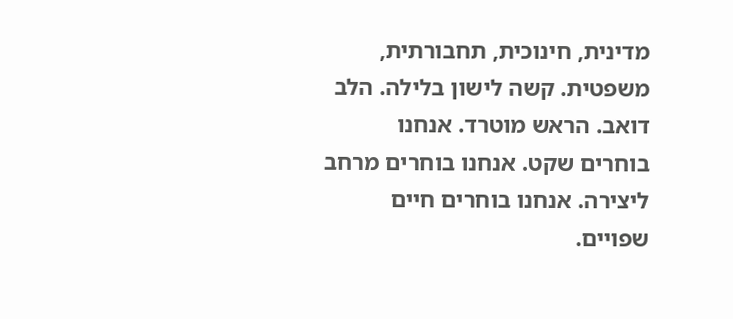מדינית, חינוכית, תחבורתית, משפטית. קשה לישון בלילה. הלב דואב. הראש מוטרד. אנחנו בוחרים שקט. אנחנו בוחרים מרחב ליצירה. אנחנו בוחרים חיים שפויים.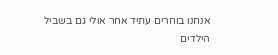אנחנו בוחרים עתיד אחר אולי גם בשביל הילדים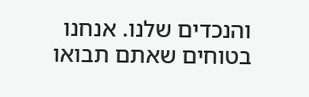והנכדים שלנו. אנחנו בטוחים שאתם תבואו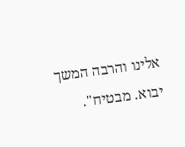אלינו והרבה המשך יבוא. מבטיח".